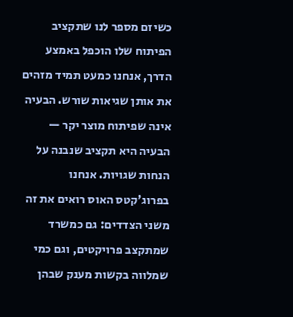כשיזם מספר לנו שתקציב הפיתוח שלו הוכפל באמצע הדרך, אנחנו כמעט תמיד מזהים את אותן שגיאות שורש. הבעיה אינה שפיתוח מוצר יקר — הבעיה היא תקציב שנבנה על הנחות שגויות. אנחנו בפרוג'קטס האוס רואים את זה משני הצדדים: גם כמשרד שמתקצב פרויקטים, וגם כמי שמלווה בקשות מענק שבהן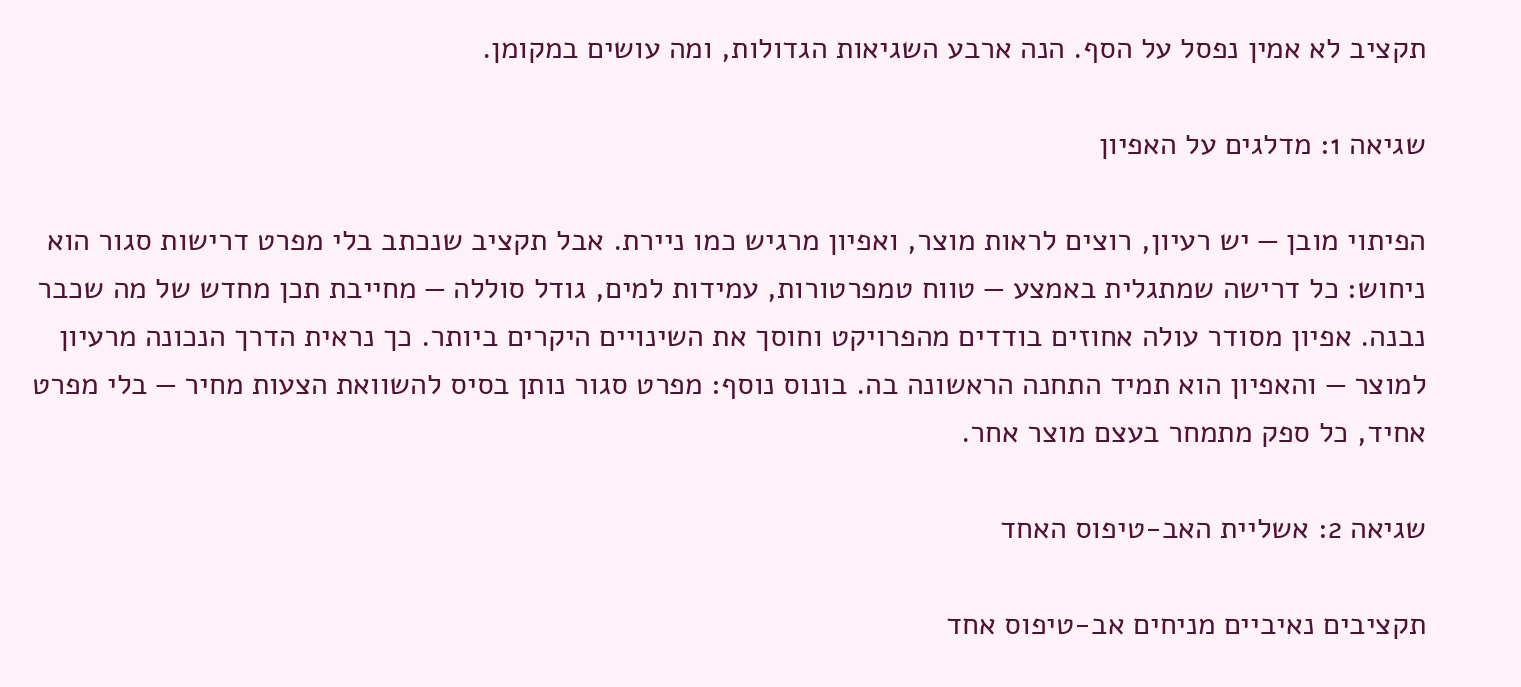תקציב לא אמין נפסל על הסף. הנה ארבע השגיאות הגדולות, ומה עושים במקומן.

שגיאה 1: מדלגים על האפיון

הפיתוי מובן — יש רעיון, רוצים לראות מוצר, ואפיון מרגיש כמו ניירת. אבל תקציב שנכתב בלי מפרט דרישות סגור הוא ניחוש: כל דרישה שמתגלית באמצע — טווח טמפרטורות, עמידות למים, גודל סוללה — מחייבת תכן מחדש של מה שכבר נבנה. אפיון מסודר עולה אחוזים בודדים מהפרויקט וחוסך את השינויים היקרים ביותר. כך נראית הדרך הנכונה מרעיון למוצר — והאפיון הוא תמיד התחנה הראשונה בה. בונוס נוסף: מפרט סגור נותן בסיס להשוואת הצעות מחיר — בלי מפרט אחיד, כל ספק מתמחר בעצם מוצר אחר.

שגיאה 2: אשליית האב-טיפוס האחד

תקציבים נאיביים מניחים אב-טיפוס אחד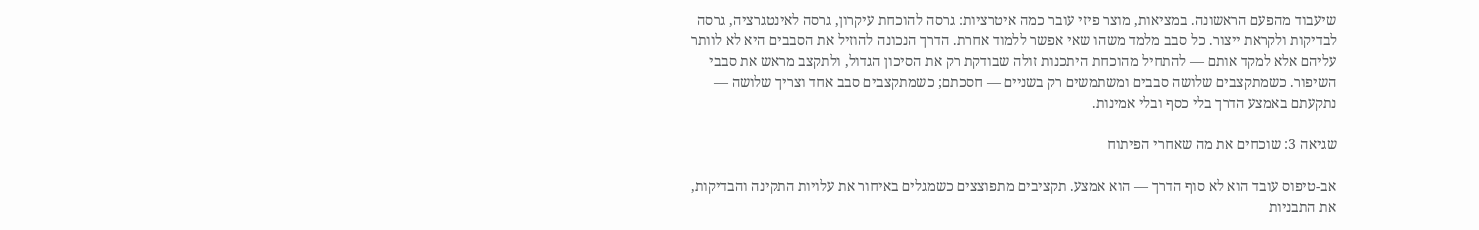שיעבוד מהפעם הראשונה. במציאות, מוצר פיזי עובר כמה איטרציות: גרסה להוכחת עיקרון, גרסה לאינטגרציה, גרסה לבדיקות ולקראת ייצור. כל סבב מלמד משהו שאי אפשר ללמוד אחרת. הדרך הנכונה להוזיל את הסבבים היא לא לוותר עליהם אלא למקד אותם — להתחיל מהוכחת היתכנות זולה שבודקת רק את הסיכון הגדול, ולתקצב מראש את סבבי השיפור. כשמתקצבים שלושה סבבים ומשתמשים רק בשניים — חסכתם; כשמתקצבים סבב אחד וצריך שלושה — נתקעתם באמצע הדרך בלי כסף ובלי אמינות.

שגיאה 3: שוכחים את מה שאחרי הפיתוח

אב-טיפוס עובד הוא לא סוף הדרך — הוא אמצע. תקציבים מתפוצצים כשמגלים באיחור את עלויות התקינה והבדיקות, את התבניות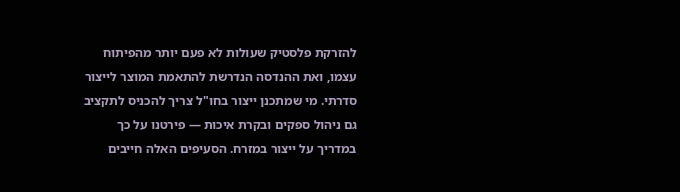להזרקת פלסטיק שעולות לא פעם יותר מהפיתוח עצמו, ואת ההנדסה הנדרשת להתאמת המוצר לייצור סדרתי. מי שמתכנן ייצור בחו"ל צריך להכניס לתקציב גם ניהול ספקים ובקרת איכות — פירטנו על כך במדריך על ייצור במזרח. הסעיפים האלה חייבים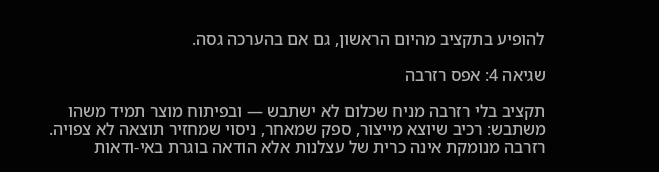להופיע בתקציב מהיום הראשון, גם אם בהערכה גסה.

שגיאה 4: אפס רזרבה

תקציב בלי רזרבה מניח שכלום לא ישתבש — ובפיתוח מוצר תמיד משהו משתבש: רכיב שיוצא מייצור, ספק שמאחר, ניסוי שמחזיר תוצאה לא צפויה. רזרבה מנומקת אינה כרית של עצלנות אלא הודאה בוגרת באי-ודאות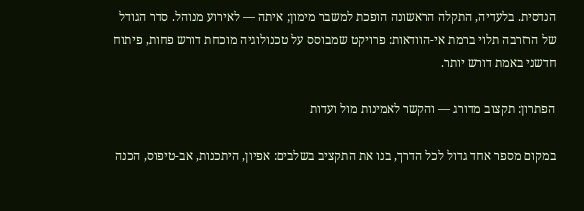הנדסית. בלעדיה, התקלה הראשונה הופכת למשבר מימון; איתה — לאירוע מנוהל. סדר הגודל של הרזרבה תלוי ברמת אי-הוודאות: פרויקט שמבוסס על טכנולוגיה מוכחת דורש פחות, פיתוח חדשני באמת דורש יותר.

הפתרון: תקצוב מדורג — והקשר לאמינות מול ועדות

במקום מספר אחד גדול לכל הדרך, בנו את התקציב בשלבים: אפיון, היתכנות, אב-טיפוס, הכנה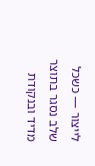לייצור — כשכל שלב נסגר בתוצר מדיד ובנקודת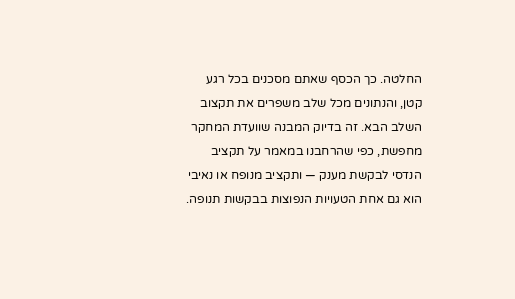החלטה. כך הכסף שאתם מסכנים בכל רגע קטן, והנתונים מכל שלב משפרים את תקצוב השלב הבא. זה בדיוק המבנה שוועדת המחקר מחפשת, כפי שהרחבנו במאמר על תקציב הנדסי לבקשת מענק — ותקציב מנופח או נאיבי הוא גם אחת הטעויות הנפוצות בבקשות תנופה.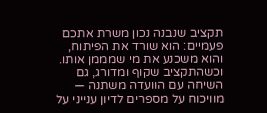תקציב שנבנה נכון משרת אתכם פעמיים: הוא שורד את הפיתוח, והוא משכנע את מי שמממן אותו. וכשהתקציב שקוף ומדורג, גם השיחה עם הוועדה משתנה — מוויכוח על מספרים לדיון ענייני על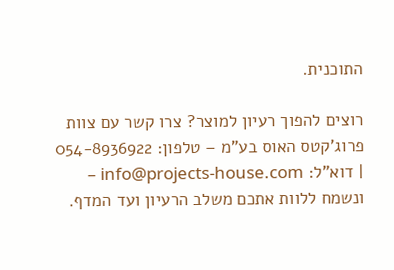התוכנית.

רוצים להפוך רעיון למוצר? צרו קשר עם צוות פרוג'קטס האוס בע"מ – טלפון: 054-8936922 | דוא"ל: info@projects-house.com – ונשמח ללוות אתכם משלב הרעיון ועד המדף.